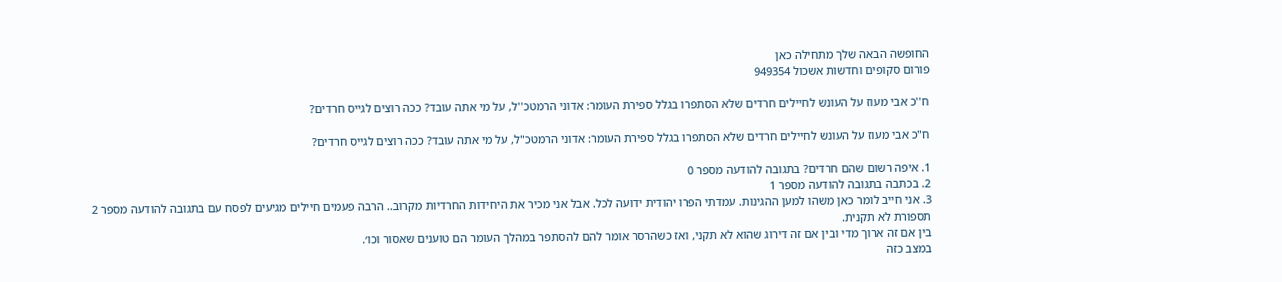החופשה הבאה שלך מתחילה כאן
פורום סקופים וחדשות אשכול 949354

ח''כ אבי מעוז על העונש לחיילים חרדים שלא הסתפרו בגלל ספירת העומר: אדוני הרמטכ''ל, על מי אתה עובד? ככה רוצים לגייס חרדים?

ח"כ אבי מעוז על העונש לחיילים חרדים שלא הסתפרו בגלל ספירת העומר: אדוני הרמטכ"ל, על מי אתה עובד? ככה רוצים לגייס חרדים?

1. איפה רשום שהם חרדים? בתגובה להודעה מספר 0
2. בכתבה בתגובה להודעה מספר 1
3. אני חייב לומר כאן משהו למען ההגינות. עמדתי הפרו יהודית ידועה לכל. אבל אני מכיר את היחידות החרדיות מקרוב.. הרבה פעמים חיילים מגיעים לפסח עם בתגובה להודעה מספר 2
תספורת לא תקנית.
בין אם זה ארוך מדי ובין אם זה דירוג שהוא לא תקני, ואז כשהרסר אומר להם להסתפר במהלך העומר הם טוענים שאסור וכו׳.
במצב כזה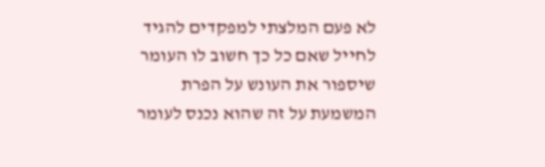לא פעם המלצתי למפקדים להגיד לחייל שאם כל כך חשוב לו העומר שיספור את העונש על הפרת המשמעת על זה שהוא נכנס לעומר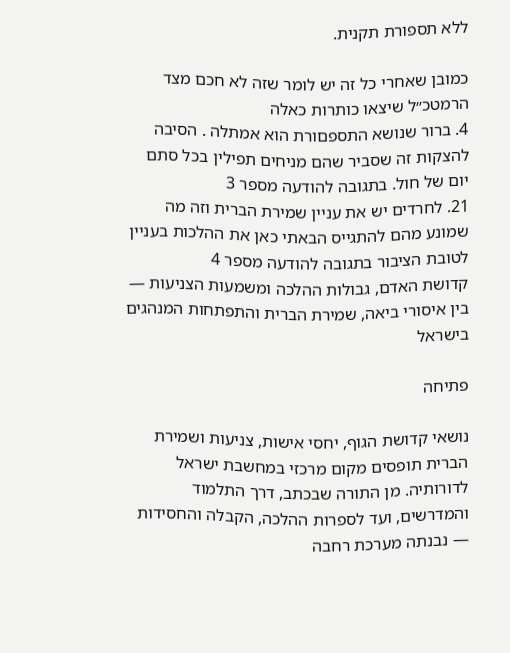ללא תספורת תקנית.

כמובן שאחרי כל זה יש לומר שזה לא חכם מצד הרמטכ״ל שיצאו כותרות כאלה
4. ברור שנושא התספםורת הוא אמתלה . הסיבה להצקות זה שסביר שהם מניחים תפילין בכל סתם יום של חול. בתגובה להודעה מספר 3
21. לחרדים יש את עניין שמירת הברית וזה מה שמונע מהם להתגייס הבאתי כאן את ההלכות בעניין לטובת הציבור בתגובה להודעה מספר 4
קדושת האדם, גבולות ההלכה ומשמעות הצניעות — בין איסורי ביאה, שמירת הברית והתפתחות המנהגים בישראל

פתיחה

נושאי קדושת הגוף, יחסי אישות, צניעות ושמירת הברית תופסים מקום מרכזי במחשבת ישראל לדורותיה. מן התורה שבכתב, דרך התלמוד והמדרשים, ועד לספרות ההלכה, הקבלה והחסידות — נבנתה מערכת רחבה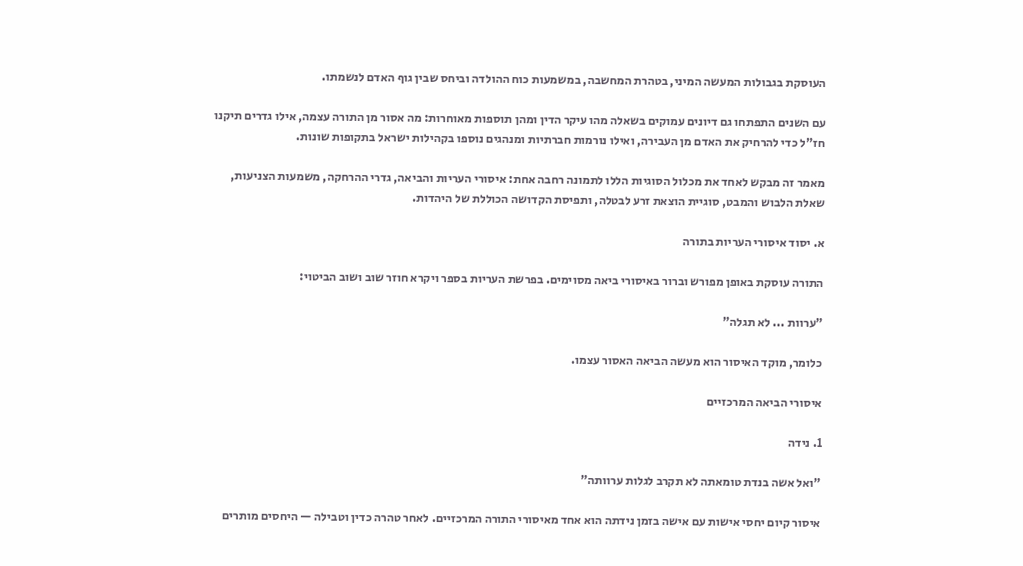העוסקת בגבולות המעשה המיני, בטהרת המחשבה, במשמעות כוח ההולדה וביחס שבין גוף האדם לנשמתו.

עם השנים התפתחו גם דיונים עמוקים בשאלה מהו עיקר הדין ומהן תוספות מאוחרות: מה אסור מן התורה עצמה, אילו גדרים תיקנו חז"ל כדי להרחיק את האדם מן העבירה, ואילו נורמות חברתיות ומנהגים נוספו בקהילות ישראל בתקופות שונות.

מאמר זה מבקש לאחד את מכלול הסוגיות הללו לתמונה רחבה אחת: איסורי העריות והביאה, גדרי ההרחקה, משמעות הצניעות, שאלת הלבוש והמבט, סוגיית הוצאת זרע לבטלה, ותפיסת הקדושה הכוללת של היהדות.

א. יסוד איסורי העריות בתורה

התורה עוסקת באופן מפורש וברור באיסורי ביאה מסוימים. בפרשת העריות בספר ויקרא חוזר שוב ושוב הביטוי:

"ערוות ... לא תגלה"

כלומר, מוקד האיסור הוא מעשה הביאה האסור עצמו.

איסורי הביאה המרכזיים

1. נידה

"ואל אשה בנדת טומאתה לא תקרב לגלות ערוותה"

איסור קיום יחסי אישות עם אישה בזמן נידתה הוא אחד מאיסורי התורה המרכזיים. לאחר טהרה כדין וטבילה — היחסים מותרים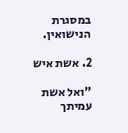במסגרת הנישואין.

2. אשת איש

"ואל אשת עמיתך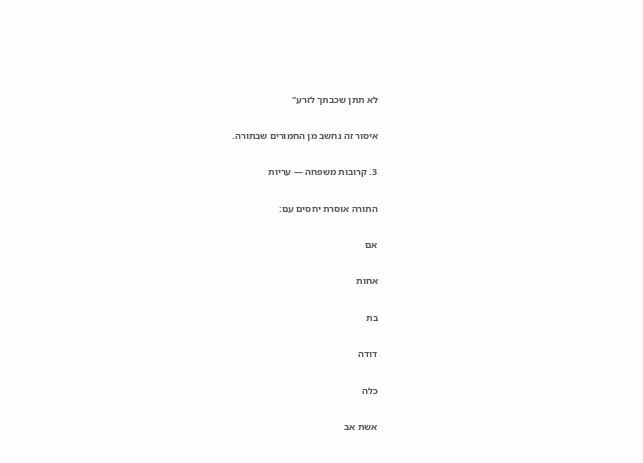לא תתן שכבתך לזרע"

איסור זה נחשב מן החמורים שבתורה.

3. קרובות משפחה — עריות

התורה אוסרת יחסים עם:

אם

אחות

בת

דודה

כלה

אשת אב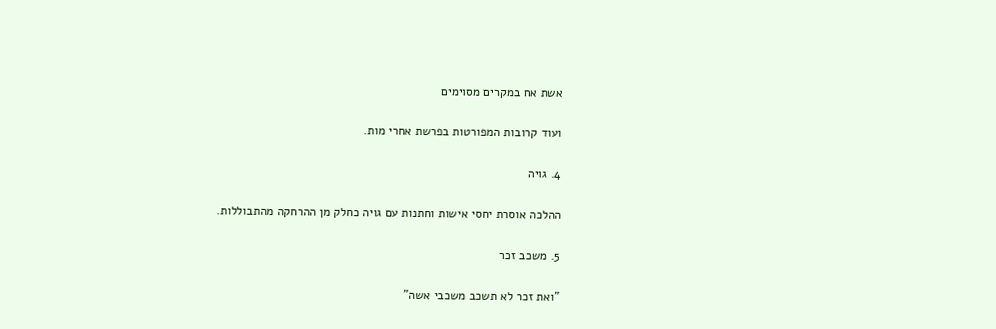אשת אח במקרים מסוימים

ועוד קרובות המפורטות בפרשת אחרי מות.

4. גויה

ההלכה אוסרת יחסי אישות וחתנות עם גויה כחלק מן ההרחקה מהתבוללות.

5. משכב זכר

"ואת זכר לא תשכב משכבי אשה"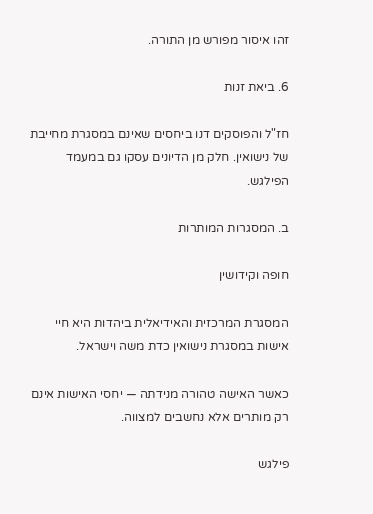זהו איסור מפורש מן התורה.

6. ביאת זנות

חז"ל והפוסקים דנו ביחסים שאינם במסגרת מחייבת של נישואין. חלק מן הדיונים עסקו גם במעמד הפילגש.

ב. המסגרות המותרות

חופה וקידושין

המסגרת המרכזית והאידיאלית ביהדות היא חיי אישות במסגרת נישואין כדת משה וישראל.

כאשר האישה טהורה מנידתה — יחסי האישות אינם רק מותרים אלא נחשבים למצווה.

פילגש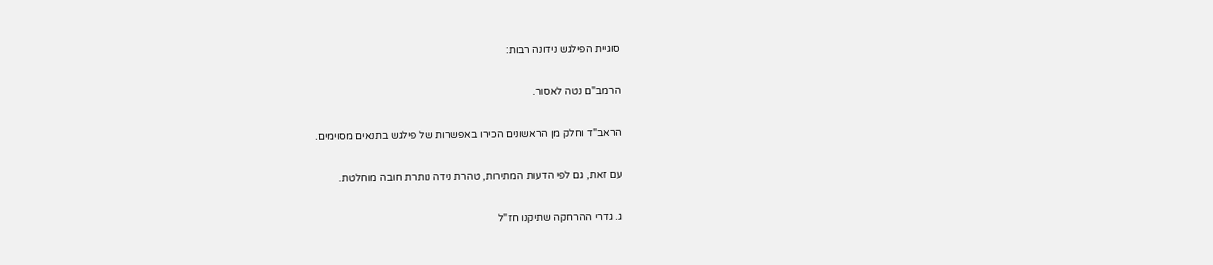סוגיית הפילגש נידונה רבות:

הרמב"ם נטה לאסור.

הראב"ד וחלק מן הראשונים הכירו באפשרות של פילגש בתנאים מסוימים.

עם זאת, גם לפי הדעות המתירות, טהרת נידה נותרת חובה מוחלטת.

ג. גדרי ההרחקה שתיקנו חז"ל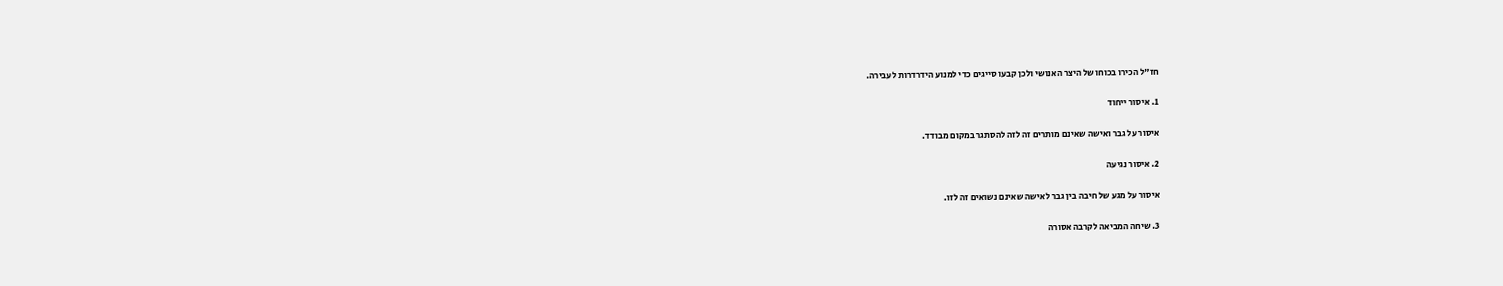חז"ל הכירו בכוחו של היצר האנושי ולכן קבעו סייגים כדי למנוע הידרדרות לעבירה.

1. איסור ייחוד

איסור על גבר ואישה שאינם מותרים זה לזה להסתגר במקום מבודד.

2. איסור נגיעה

איסור על מגע של חיבה בין גבר לאישה שאינם נשואים זה לזו.

3. שיחה המביאה לקרבה אסורה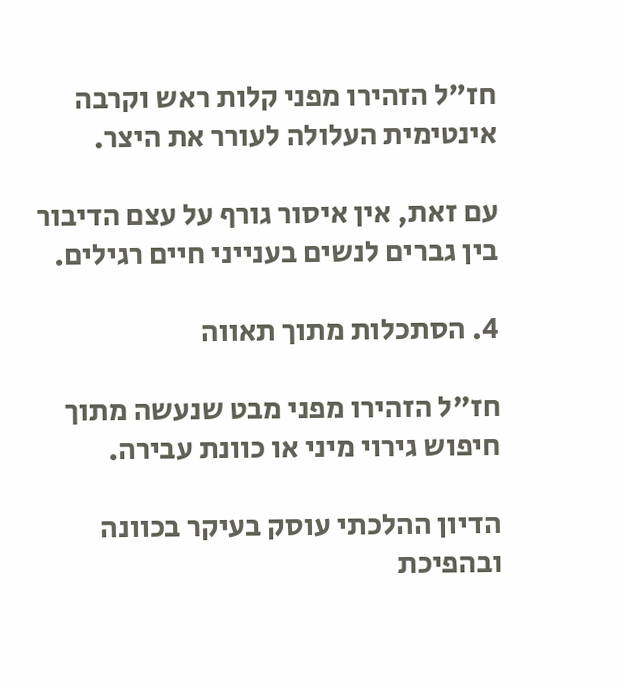חז"ל הזהירו מפני קלות ראש וקרבה אינטימית העלולה לעורר את היצר.

עם זאת, אין איסור גורף על עצם הדיבור בין גברים לנשים בענייני חיים רגילים.

4. הסתכלות מתוך תאווה

חז"ל הזהירו מפני מבט שנעשה מתוך חיפוש גירוי מיני או כוונת עבירה.

הדיון ההלכתי עוסק בעיקר בכוונה ובהפיכת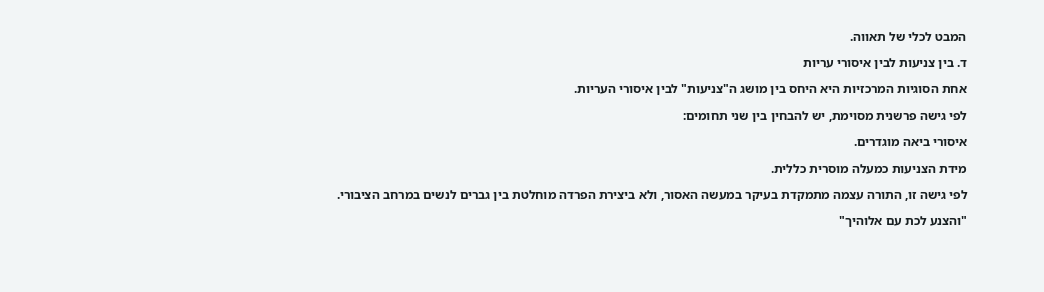המבט לכלי של תאווה.

ד. בין צניעות לבין איסורי עריות

אחת הסוגיות המרכזיות היא היחס בין מושג ה"צניעות" לבין איסורי העריות.

לפי גישה פרשנית מסוימת, יש להבחין בין שני תחומים:

איסורי ביאה מוגדרים.

מידת הצניעות כמעלה מוסרית כללית.

לפי גישה זו, התורה עצמה מתמקדת בעיקר במעשה האסור, ולא ביצירת הפרדה מוחלטת בין גברים לנשים במרחב הציבורי.

"והצנע לכת עם אלוהיך"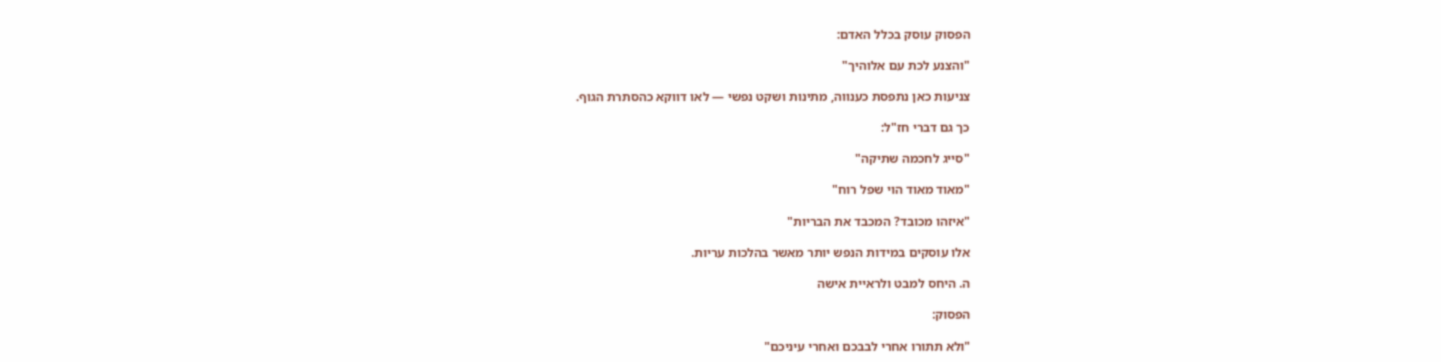הפסוק עוסק בכלל האדם:

"והצנע לכת עם אלוהיך"

צניעות כאן נתפסת כענווה, מתינות ושקט נפשי — לאו דווקא כהסתרת הגוף.

כך גם דברי חז"ל:

"סייג לחכמה שתיקה"

"מאוד מאוד הוי שפל רוח"

"איזהו מכובד? המכבד את הבריות"

אלו עוסקים במידות הנפש יותר מאשר בהלכות עריות.

ה. היחס למבט ולראיית אישה

הפסוק:

"ולא תתורו אחרי לבבכם ואחרי עיניכם"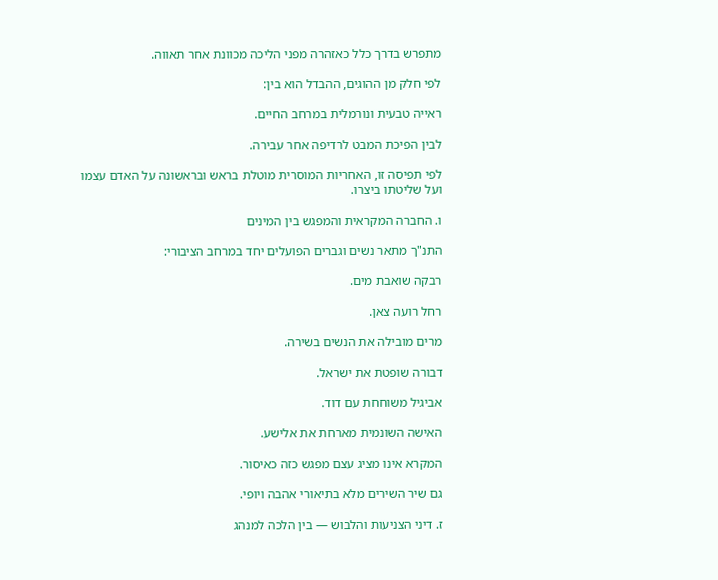מתפרש בדרך כלל כאזהרה מפני הליכה מכוונת אחר תאווה.

לפי חלק מן ההוגים, ההבדל הוא בין:

ראייה טבעית ונורמלית במרחב החיים.

לבין הפיכת המבט לרדיפה אחר עבירה.

לפי תפיסה זו, האחריות המוסרית מוטלת בראש ובראשונה על האדם עצמו ועל שליטתו ביצרו.

ו. החברה המקראית והמפגש בין המינים

התנ"ך מתאר נשים וגברים הפועלים יחד במרחב הציבורי:

רבקה שואבת מים.

רחל רועה צאן.

מרים מובילה את הנשים בשירה.

דבורה שופטת את ישראל.

אביגיל משוחחת עם דוד.

האישה השונמית מארחת את אלישע.

המקרא אינו מציג עצם מפגש כזה כאיסור.

גם שיר השירים מלא בתיאורי אהבה ויופי.

ז. דיני הצניעות והלבוש — בין הלכה למנהג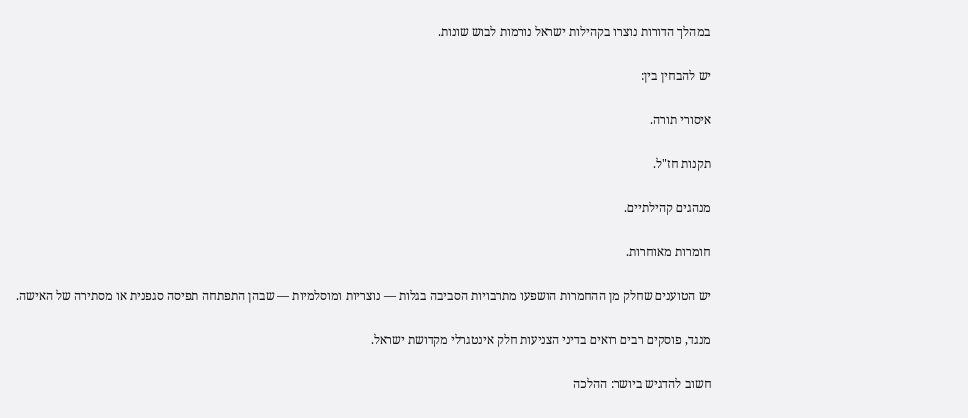במהלך הדורות נוצרו בקהילות ישראל נורמות לבוש שונות.

יש להבחין בין:

איסורי תורה.

תקנות חז"ל.

מנהגים קהילתיים.

חומרות מאוחרות.

יש הטוענים שחלק מן ההחמרות הושפעו מתרבויות הסביבה בגלות — נוצריות ומוסלמיות — שבהן התפתחה תפיסה סגפנית או מסתירה של האישה.

מנגד, פוסקים רבים רואים בדיני הצניעות חלק אינטגרלי מקדושת ישראל.

חשוב להדגיש ביושר: ההלכה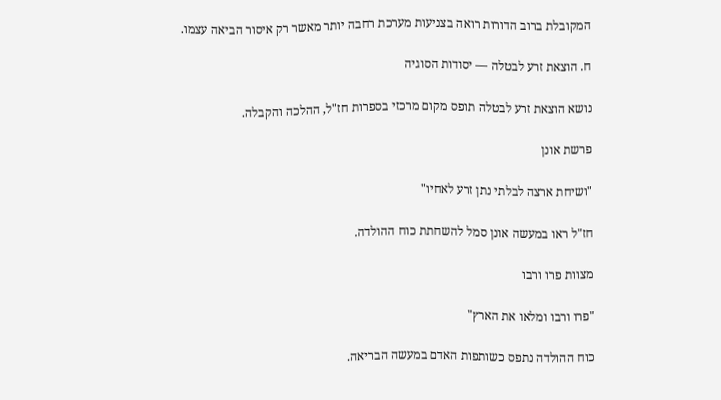המקובלת ברוב הדורות רואה בצניעות מערכת רחבה יותר מאשר רק איסור הביאה עצמו.

ח. הוצאת זרע לבטלה — יסודות הסוגיה

נושא הוצאת זרע לבטלה תופס מקום מרכזי בספרות חז"ל, ההלכה והקבלה.

פרשת אונן

"ושיחת ארצה לבלתי נתן זרע לאחיו"

חז"ל ראו במעשה אונן סמל להשחתת כוח ההולדה.

מצוות פרו ורבו

"פרו ורבו ומלאו את הארץ"

כוח ההולדה נתפס כשותפות האדם במעשה הבריאה.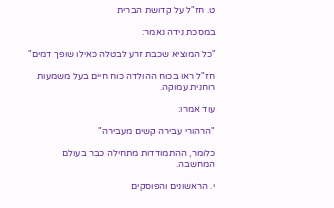ט. חז"ל על קדושת הברית

במסכת נידה נאמר:

"כל המוציא שכבת זרע לבטלה כאילו שופך דמים"

חז"ל ראו בכוח ההולדה כוח חיים בעל משמעות רוחנית עמוקה.

עוד אמרו:

"הרהורי עבירה קשים מעבירה"

כלומר, ההתמודדות מתחילה כבר בעולם המחשבה.

י. הראשונים והפוסקים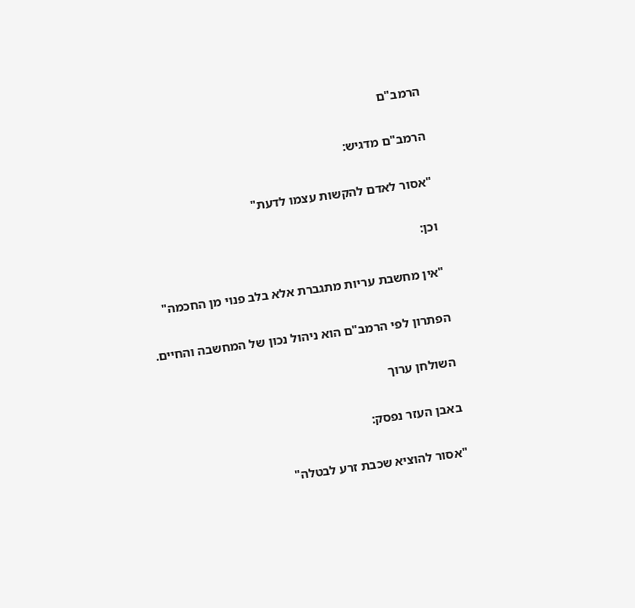הרמב"ם

הרמב"ם מדגיש:

"אסור לאדם להקשות עצמו לדעת"

וכן:

"אין מחשבת עריות מתגברת אלא בלב פנוי מן החכמה"

הפתרון לפי הרמב"ם הוא ניהול נכון של המחשבה והחיים.

השולחן ערוך

באבן העזר נפסק:

"אסור להוציא שכבת זרע לבטלה"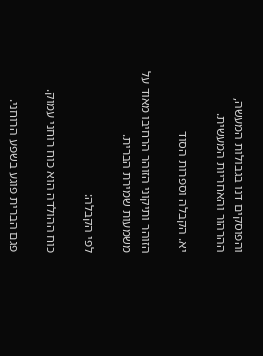והפוסקים דנו בגבולות המעשה, ההרהור והאחריות המעשית.

יא. הקבלה וספרות הסוד

הזוהר ותיקוני הזוהר הרחיבו מאוד על משמעות שמירת הברית.

לפי הקבלה:

כוח ההולדה הוא כוח רוחני עמוק.

פגם הברית פוגע בשפע הרוחני.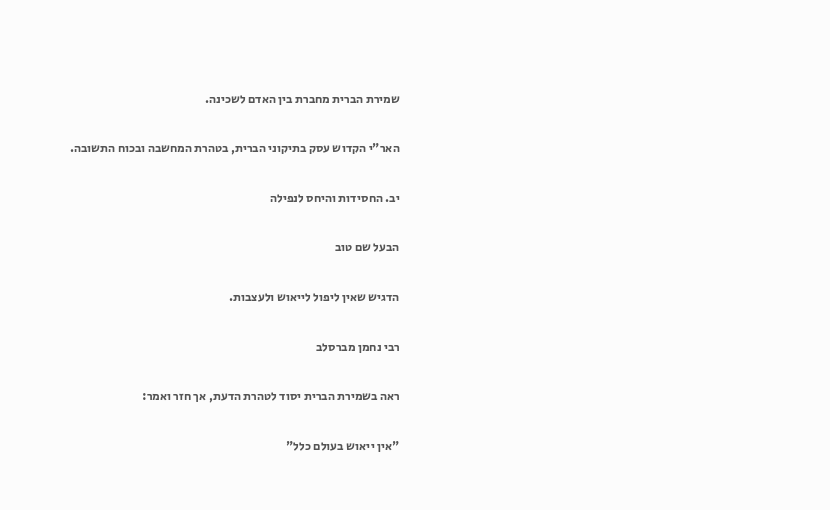שמירת הברית מחברת בין האדם לשכינה.

האר"י הקדוש עסק בתיקוני הברית, בטהרת המחשבה ובכוח התשובה.

יב. החסידות והיחס לנפילה

הבעל שם טוב

הדגיש שאין ליפול לייאוש ולעצבות.

רבי נחמן מברסלב

ראה בשמירת הברית יסוד לטהרת הדעת, אך חזר ואמר:

"אין ייאוש בעולם כלל"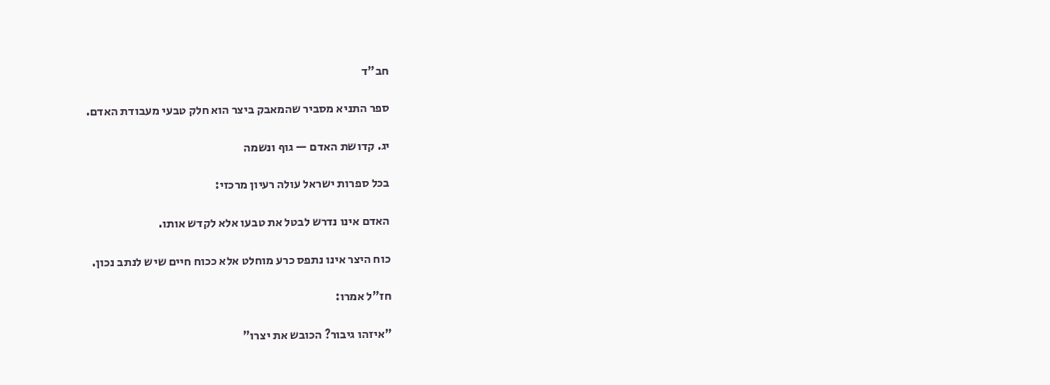חב"ד

ספר התניא מסביר שהמאבק ביצר הוא חלק טבעי מעבודת האדם.

יג. קדושת האדם — גוף ונשמה

בכל ספרות ישראל עולה רעיון מרכזי:

האדם אינו נדרש לבטל את טבעו אלא לקדש אותו.

כוח היצר אינו נתפס כרע מוחלט אלא ככוח חיים שיש לנתב נכון.

חז"ל אמרו:

"איזהו גיבור? הכובש את יצרו"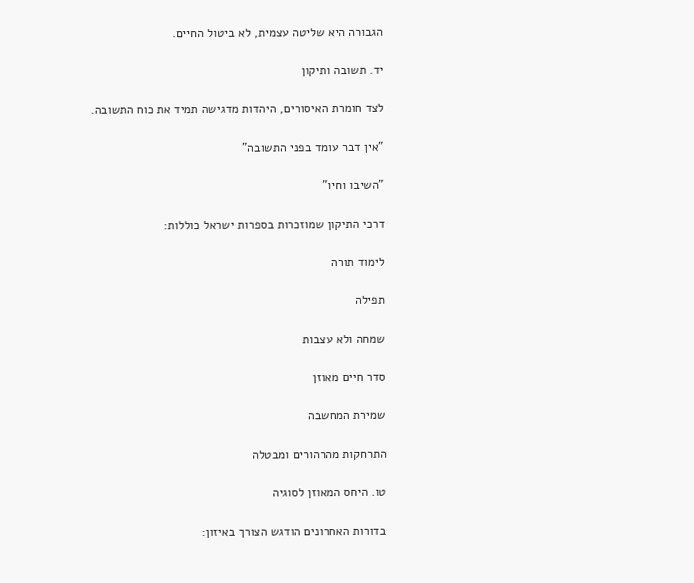הגבורה היא שליטה עצמית, לא ביטול החיים.

יד. תשובה ותיקון

לצד חומרת האיסורים, היהדות מדגישה תמיד את כוח התשובה.

"אין דבר עומד בפני התשובה"

"השיבו וחיו"

דרכי התיקון שמוזכרות בספרות ישראל כוללות:

לימוד תורה

תפילה

שמחה ולא עצבות

סדר חיים מאוזן

שמירת המחשבה

התרחקות מהרהורים ומבטלה

טו. היחס המאוזן לסוגיה

בדורות האחרונים הודגש הצורך באיזון: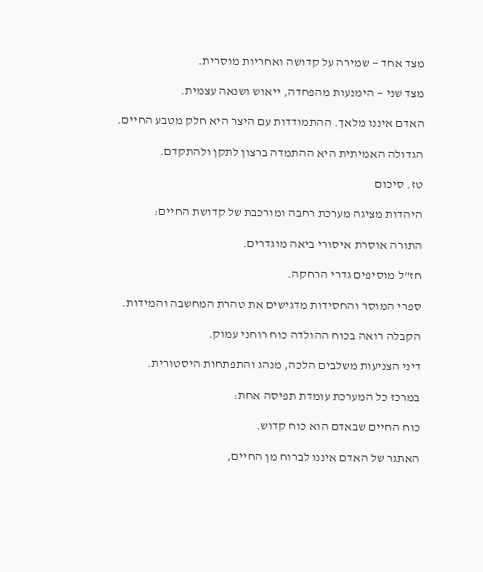מצד אחד — שמירה על קדושה ואחריות מוסרית.

מצד שני — הימנעות מהפחדה, ייאוש ושנאה עצמית.

האדם איננו מלאך. ההתמודדות עם היצר היא חלק מטבע החיים.

הגדולה האמיתית היא ההתמדה ברצון לתקן ולהתקדם.

טז. סיכום

היהדות מציגה מערכת רחבה ומורכבת של קדושת החיים:

התורה אוסרת איסורי ביאה מוגדרים.

חז"ל מוסיפים גדרי הרחקה.

ספרי המוסר והחסידות מדגישים את טהרת המחשבה והמידות.

הקבלה רואה בכוח ההולדה כוח רוחני עמוק.

דיני הצניעות משלבים הלכה, מנהג והתפתחות היסטורית.

במרכז כל המערכת עומדת תפיסה אחת:

כוח החיים שבאדם הוא כוח קדוש.

האתגר של האדם איננו לברוח מן החיים,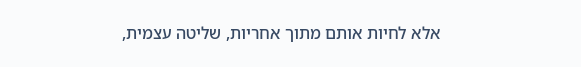אלא לחיות אותם מתוך אחריות, שליטה עצמית,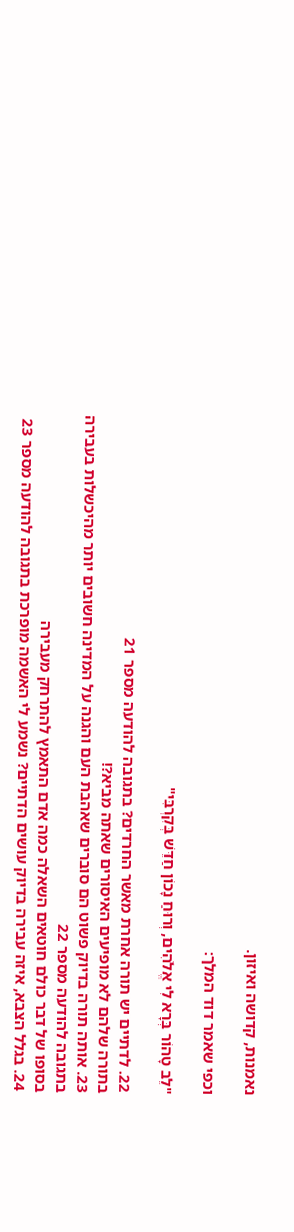נאמנות, קדושה ואיזון.

וכפי שאמר דוד המלך:

"לֵב טָהוֹר בְּרָא לִי אֱלֹהִים, וְרוּחַ נָכוֹן חַדֵּשׁ בְּקִרְבִּי"

22. לדתיים יש תורה אחרת מאשר החרדים? בתגובה להודעה מספר 21
בתורה שלהם לא מופיעים האיסורים שאתה מביא?!
23. אותה תורה בדיוק פשוט הם סוברים שאהבת העם והגנה על המדינה חשובים יותר מהיכשלות בעבירה בתגובה להודעה מספר 22
בסופו של דבר כולם חוטאים השאלה כמה אדם התאמץ להתרחק מעבירה
24. בגלל הצבא, איזה עבירה בדיוק עושים הדתיים? נשמע לי האשמה מופרכת בתגובה להודעה מספר 23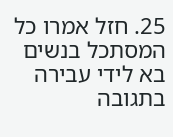25. חזל אמרו כל המסתכל בנשים בא לידי עבירה בתגובה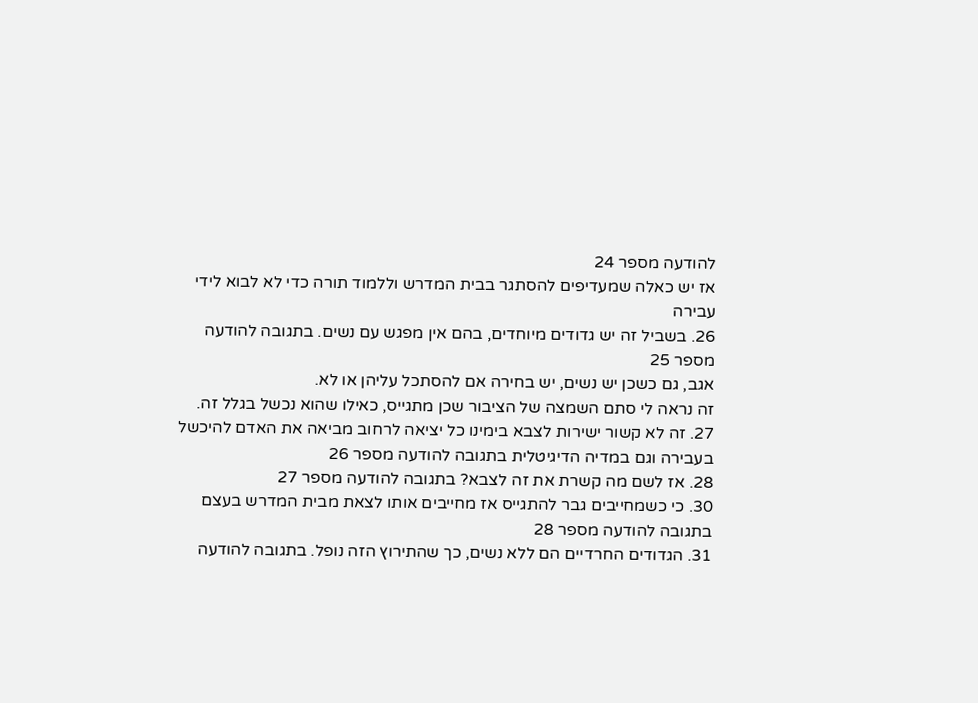להודעה מספר 24
אז יש כאלה שמעדיפים להסתגר בבית המדרש וללמוד תורה כדי לא לבוא לידי עבירה
26. בשביל זה יש גדודים מיוחדים, בהם אין מפגש עם נשים. בתגובה להודעה מספר 25
אגב, גם כשכן יש נשים, יש בחירה אם להסתכל עליהן או לא.
זה נראה לי סתם השמצה של הציבור שכן מתגייס, כאילו שהוא נכשל בגלל זה.
27. זה לא קשור ישירות לצבא בימינו כל יציאה לרחוב מביאה את האדם להיכשל בעבירה וגם במדיה הדיגיטלית בתגובה להודעה מספר 26
28. אז לשם מה קשרת את זה לצבא? בתגובה להודעה מספר 27
30. כי כשמחייבים גבר להתגייס אז מחייבים אותו לצאת מבית המדרש בעצם בתגובה להודעה מספר 28
31. הגדודים החרדיים הם ללא נשים, כך שהתירוץ הזה נופל. בתגובה להודעה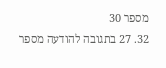מספר 30
32. 27 בתגובה להודעה מספר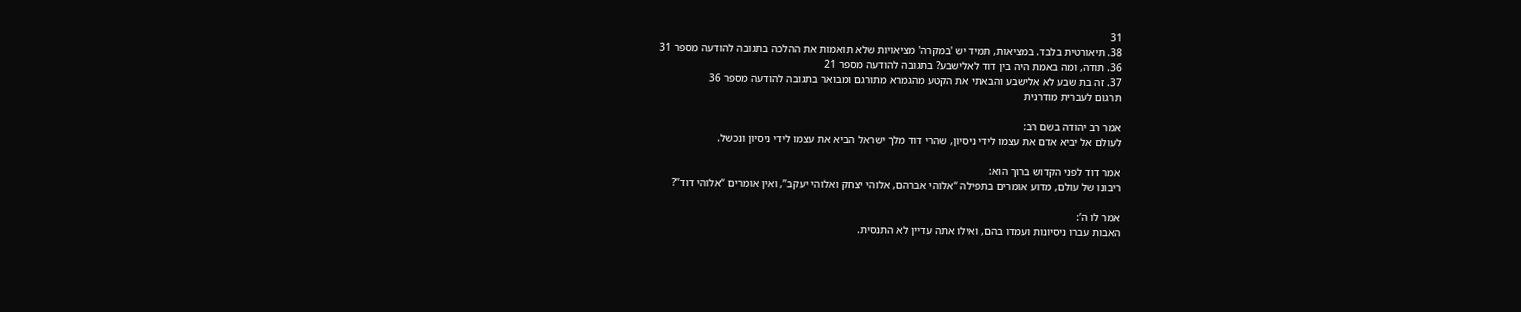31
38. תיאורטית בלבד. במציאות, תמיד יש 'במקרה' מציאויות שלא תואמות את ההלכה בתגובה להודעה מספר 31
36. תודה, ומה באמת היה בין דוד לאלישבע? בתגובה להודעה מספר 21
37. זה בת שבע לא אלישבע והבאתי את הקטע מהגמרא מתורגם ומבואר בתגובה להודעה מספר 36
תרגום לעברית מודרנית

אמר רב יהודה בשם רב:
לעולם אל יביא אדם את עצמו לידי ניסיון, שהרי דוד מלך ישראל הביא את עצמו לידי ניסיון ונכשל.

אמר דוד לפני הקדוש ברוך הוא:
ריבונו של עולם, מדוע אומרים בתפילה “אלוהי אברהם, אלוהי יצחק ואלוהי יעקב”, ואין אומרים “אלוהי דוד”?

אמר לו ה’:
האבות עברו ניסיונות ועמדו בהם, ואילו אתה עדיין לא התנסית.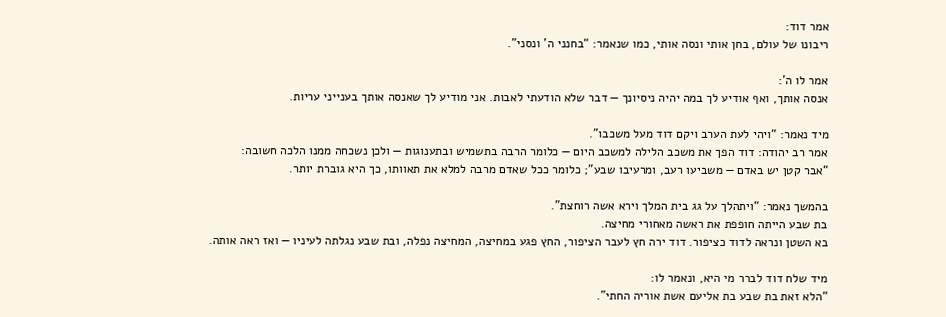אמר דוד:
ריבונו של עולם, בחן אותי ונסה אותי, כמו שנאמר: “בחנני ה’ ונסני”.

אמר לו ה’:
אנסה אותך, ואף אודיע לך במה יהיה ניסיונך — דבר שלא הודעתי לאבות. אני מודיע לך שאנסה אותך בענייני עריות.

מיד נאמר: “ויהי לעת הערב ויקם דוד מעל משכבו”.
אמר רב יהודה: דוד הפך את משכב הלילה למשכב היום — כלומר הרבה בתשמיש ובתענוגות — ולכן נשכחה ממנו הלכה חשובה:
“אבר קטן יש באדם — משביעו רעב, ומרעיבו שבע”; כלומר ככל שאדם מרבה למלא את תאוותו, כך היא גוברת יותר.

בהמשך נאמר: “ויתהלך על גג בית המלך וירא אשה רוחצת”.
בת שבע הייתה חופפת את ראשה מאחורי מחיצה.
בא השטן ונראה לדוד כציפור. דוד ירה חץ לעבר הציפור, החץ פגע במחיצה, המחיצה נפלה, ובת שבע נגלתה לעיניו — ואז ראה אותה.

מיד שלח דוד לברר מי היא, ונאמר לו:
“הלא זאת בת שבע בת אליעם אשת אוריה החתי”.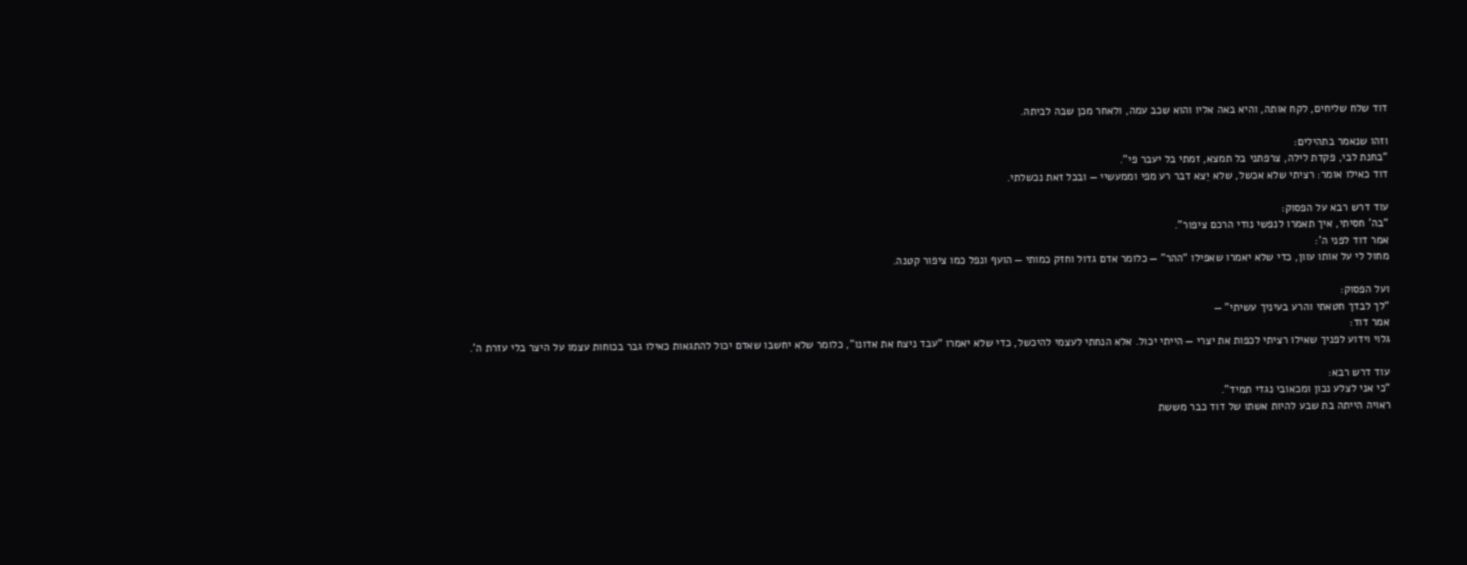דוד שלח שליחים, לקח אותה, והיא באה אליו והוא שכב עמה, ולאחר מכן שבה לביתה.

וזהו שנאמר בתהילים:
“בחנת לבי, פקדת לילה, צרפתני בל תמצא, זמתי בל יעבר פי”.
דוד כאילו אומר: רציתי שלא אכשל, שלא יֵצא דבר רע מפי וממעשיי — ובכל זאת נכשלתי.

עוד דרש רבא על הפסוק:
“בה’ חסיתי, איך תאמרו לנפשי נודי הרכם ציפור”.
אמר דוד לפני ה’:
מחול לי על אותו עוון, כדי שלא יאמרו שאפילו “ההר” — כלומר אדם גדול וחזק כמותי — הועף ונפל כמו ציפור קטנה.

ועל הפסוק:
“לך לבדך חטאתי והרע בעיניך עשיתי” —
אמר דוד:
גלוי וידוע לפניך שאילו רציתי לכפות את יצרי — הייתי יכול. אלא הנחתי לעצמי להיכשל, כדי שלא יאמרו “עבד ניצח את אדונו”, כלומר שלא יחשבו שאדם יכול להתגאות כאילו גבר בכוחות עצמו על היצר בלי עזרת ה’.

עוד דרש רבא:
“כי אני לצלע נכון ומכאובי נגדי תמיד”.
ראויה הייתה בת שבע להיות אשתו של דוד כבר מששת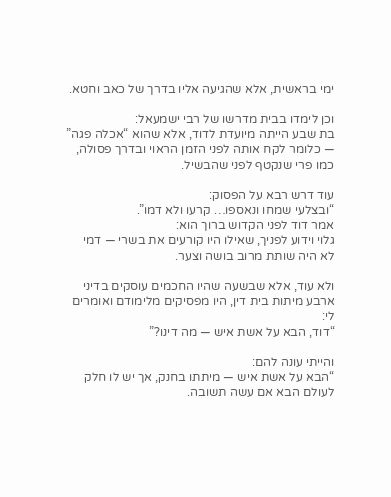ימי בראשית, אלא שהגיעה אליו בדרך של כאב וחטא.

וכן לימדו בבית מדרשו של רבי ישמעאל:
בת שבע הייתה מיועדת לדוד, אלא שהוא “אכלה פגה” — כלומר לקח אותה לפני הזמן הראוי ובדרך פסולה, כמו פרי שנקטף לפני שהבשיל.

עוד דרש רבא על הפסוק:
“ובצלעי שמחו ונאספו… קרעו ולא דמו”.
אמר דוד לפני הקדוש ברוך הוא:
גלוי וידוע לפניך, שאילו היו קורעים את בשרי — דמי לא היה שותת מרוב בושה וצער.

ולא עוד, אלא שבשעה שהיו החכמים עוסקים בדיני ארבע מיתות בית דין, היו מפסיקים מלימודם ואומרים לי:
“דוד, הבא על אשת איש — מה דינו?”

והייתי עונה להם:
“הבא על אשת איש — מיתתו בחנק, אך יש לו חלק לעולם הבא אם עשה תשובה.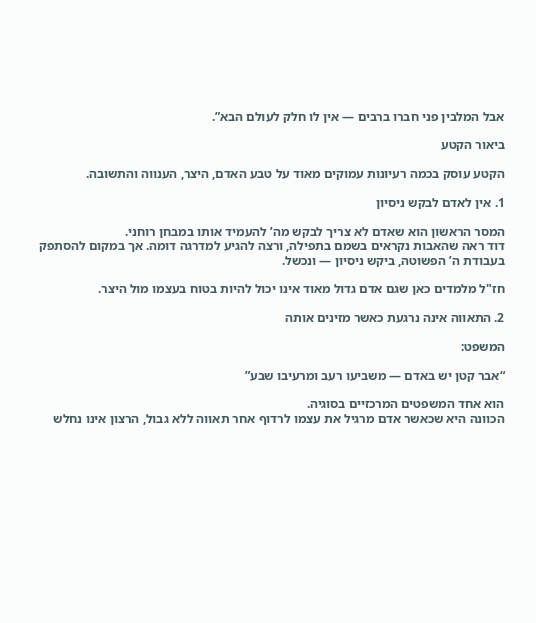אבל המלבין פני חברו ברבים — אין לו חלק לעולם הבא”.

ביאור הקטע

הקטע עוסק בכמה רעיונות עמוקים מאוד על טבע האדם, היצר, הענווה והתשובה.

1. אין לאדם לבקש ניסיון

המסר הראשון הוא שאדם לא צריך לבקש מה’ להעמיד אותו במבחן רוחני.
דוד ראה שהאבות נקראים בשמם בתפילה, ורצה להגיע למדרגה דומה. אך במקום להסתפק בעבודת ה’ הפשוטה, ביקש ניסיון — ונכשל.

חז"ל מלמדים כאן שגם אדם גדול מאוד אינו יכול להיות בטוח בעצמו מול היצר.

2. התאווה אינה נרגעת כאשר מזינים אותה

המשפט:

“אבר קטן יש באדם — משביעו רעב ומרעיבו שבע”

הוא אחד המשפטים המרכזיים בסוגיה.
הכוונה היא שכאשר אדם מרגיל את עצמו לרדוף אחר תאווה ללא גבול, הרצון אינו נחלש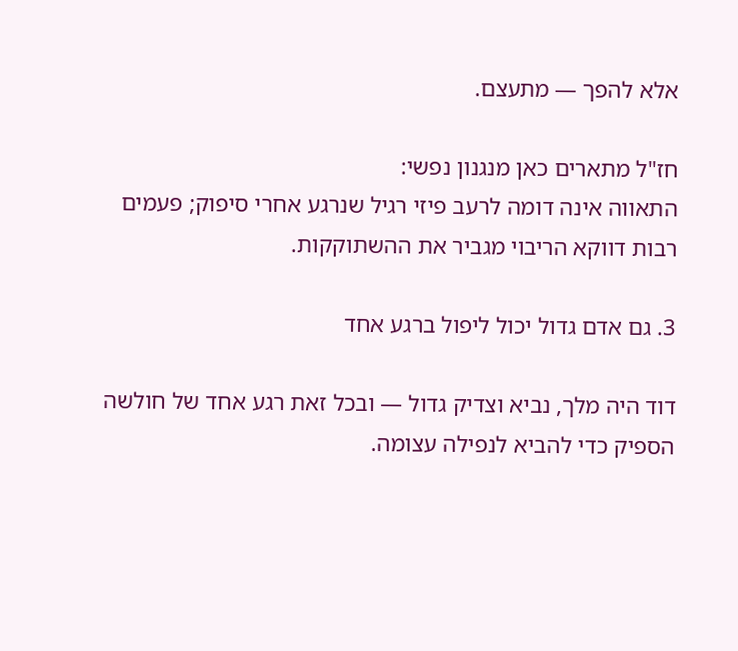אלא להפך — מתעצם.

חז"ל מתארים כאן מנגנון נפשי:
התאווה אינה דומה לרעב פיזי רגיל שנרגע אחרי סיפוק; פעמים רבות דווקא הריבוי מגביר את ההשתוקקות.

3. גם אדם גדול יכול ליפול ברגע אחד

דוד היה מלך, נביא וצדיק גדול — ובכל זאת רגע אחד של חולשה הספיק כדי להביא לנפילה עצומה.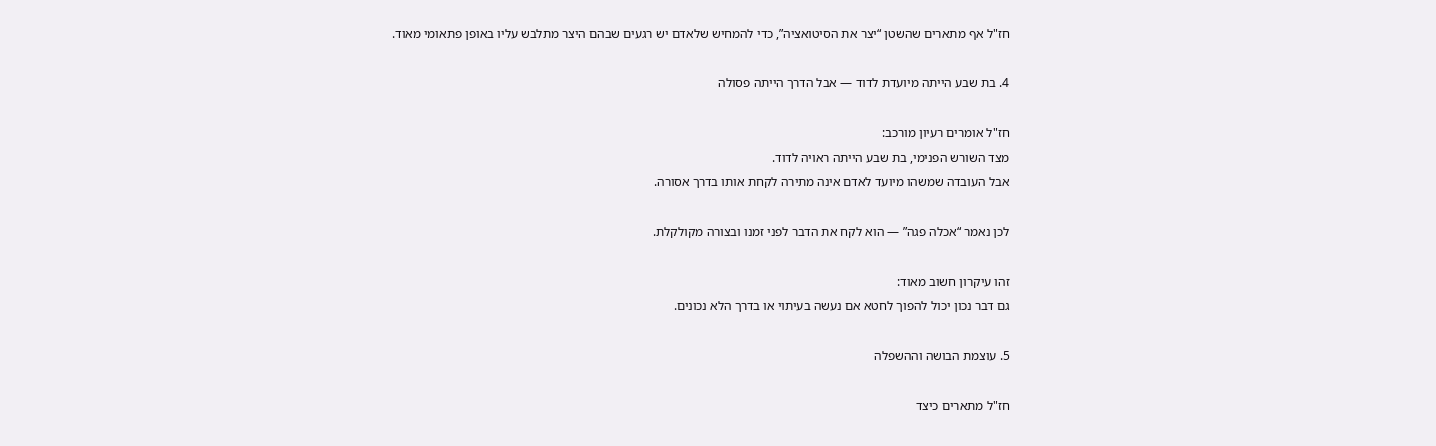חז"ל אף מתארים שהשטן “יצר את הסיטואציה”, כדי להמחיש שלאדם יש רגעים שבהם היצר מתלבש עליו באופן פתאומי מאוד.

4. בת שבע הייתה מיועדת לדוד — אבל הדרך הייתה פסולה

חז"ל אומרים רעיון מורכב:
מצד השורש הפנימי, בת שבע הייתה ראויה לדוד.
אבל העובדה שמשהו מיועד לאדם אינה מתירה לקחת אותו בדרך אסורה.

לכן נאמר “אכלה פגה” — הוא לקח את הדבר לפני זמנו ובצורה מקולקלת.

זהו עיקרון חשוב מאוד:
גם דבר נכון יכול להפוך לחטא אם נעשה בעיתוי או בדרך הלא נכונים.

5. עוצמת הבושה וההשפלה

חז"ל מתארים כיצד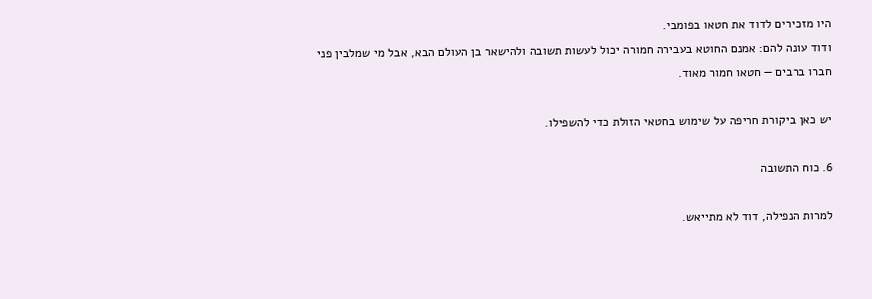היו מזכירים לדוד את חטאו בפומבי.
ודוד עונה להם: אמנם החוטא בעבירה חמורה יכול לעשות תשובה ולהישאר בן העולם הבא, אבל מי שמלבין פני חברו ברבים — חטאו חמור מאוד.

יש כאן ביקורת חריפה על שימוש בחטאי הזולת כדי להשפילו.

6. כוח התשובה

למרות הנפילה, דוד לא מתייאש.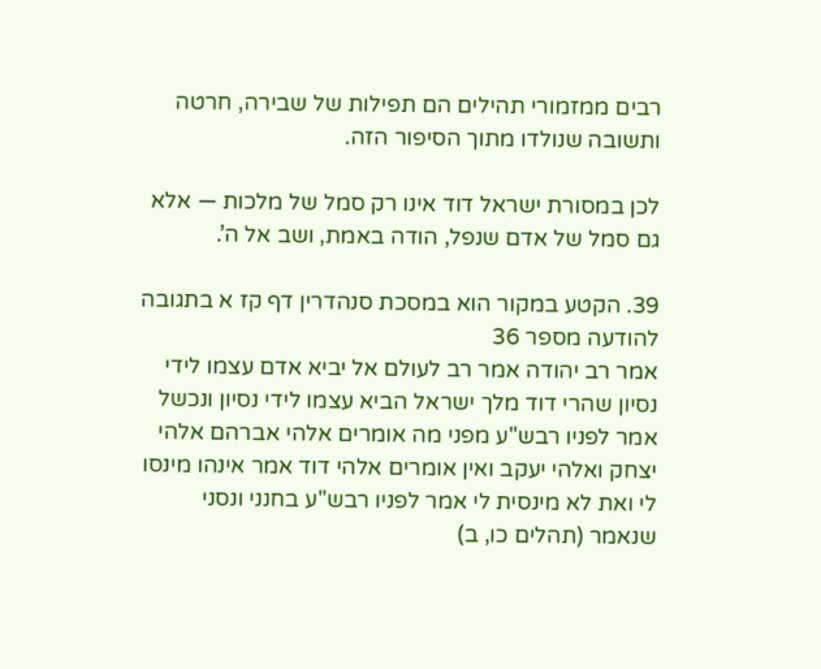רבים ממזמורי תהילים הם תפילות של שבירה, חרטה ותשובה שנולדו מתוך הסיפור הזה.

לכן במסורת ישראל דוד אינו רק סמל של מלכות — אלא גם סמל של אדם שנפל, הודה באמת, ושב אל ה’.

39. הקטע במקור הוא במסכת סנהדרין דף קז א בתגובה להודעה מספר 36
אמר רב יהודה אמר רב לעולם אל יביא אדם עצמו לידי נסיון שהרי דוד מלך ישראל הביא עצמו לידי נסיון ונכשל אמר לפניו רבש"ע מפני מה אומרים אלהי אברהם אלהי יצחק ואלהי יעקב ואין אומרים אלהי דוד אמר אינהו מינסו לי ואת לא מינסית לי אמר לפניו רבש"ע בחנני ונסני שנאמר (תהלים כו, ב)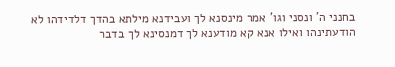בחנני ה' ונסני וגו' אמר מינסנא לך ועבידנא מילתא בהדך דלדידהו לא הודעתינהו ואילו אנא קא מודענא לך דמנסינא לך בדבר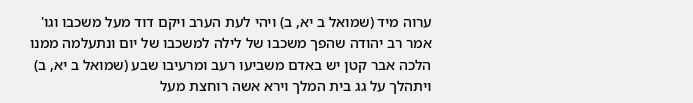ערוה מיד (שמואל ב יא, ב) ויהי לעת הערב ויקם דוד מעל משכבו וגו' אמר רב יהודה שהפך משכבו של לילה למשכבו של יום ונתעלמה ממנו הלכה אבר קטן יש באדם משביעו רעב ומרעיבו שבע (שמואל ב יא, ב) ויתהלך על גג בית המלך וירא אשה רוחצת מעל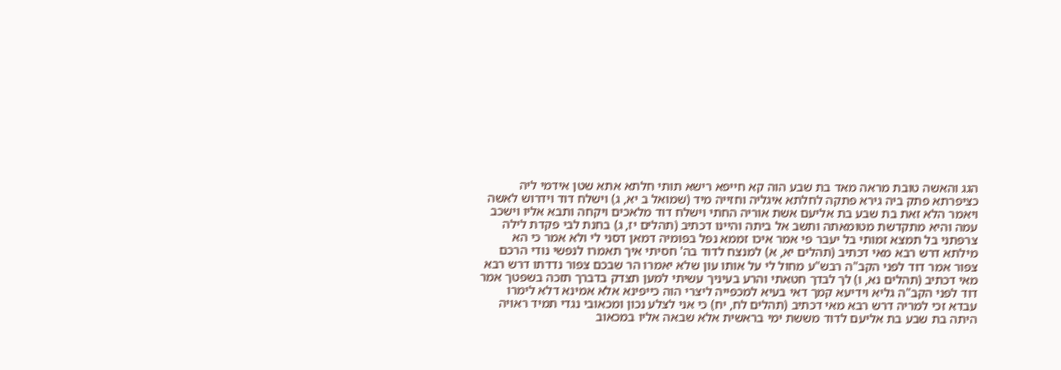הגג והאשה טובת מראה מאד בת שבע הוה קא חייפא רישא תותי חלתא אתא שטן אידמי ליה כציפרתא פתק ביה גירא פתקה לחלתא איגליה וחזייה מיד (שמואל ב יא, ג) וישלח דוד וידרוש לאשה ויאמר הלא זאת בת שבע בת אליעם אשת אוריה החתי וישלח דוד מלאכים ויקחה ותבא אליו וישכב עמה והיא מתקדשת מטומאתה ותשב אל ביתה והיינו דכתיב (תהלים יז, ג) בחנת לבי פקדת לילה צרפתני בל תמצא זמותי בל יעבר פי אמר איכו זממא נפל בפומיה דמאן דסני לי ולא אמר כי הא מילתא דרש רבא מאי דכתיב (תהלים יא, א) למנצח לדוד בה' חסיתי איך תאמרו לנפשי נודי הרכם צפור אמר דוד לפני הקב"ה רבש"ע מחול לי על אותו עון שלא יאמרו הר שבכם צפור נדדתו דרש רבא מאי דכתיב (תהלים נא, ו) לך לבדך חטאתי והרע בעיניך עשיתי למען תצדק בדברך תזכה בשפטך אמר דוד לפני הקב"ה גליא וידיעא קמך דאי בעיא למכפייה ליצרי הוה כייפינא אלא אמינא דלא לימרו עבדא זכי למריה דרש רבא מאי דכתיב (תהלים לח, יח) כי אני לצלע נכון ומכאובי נגדי תמיד ראויה היתה בת שבע בת אליעם לדוד מששת ימי בראשית אלא שבאה אליו במכאוב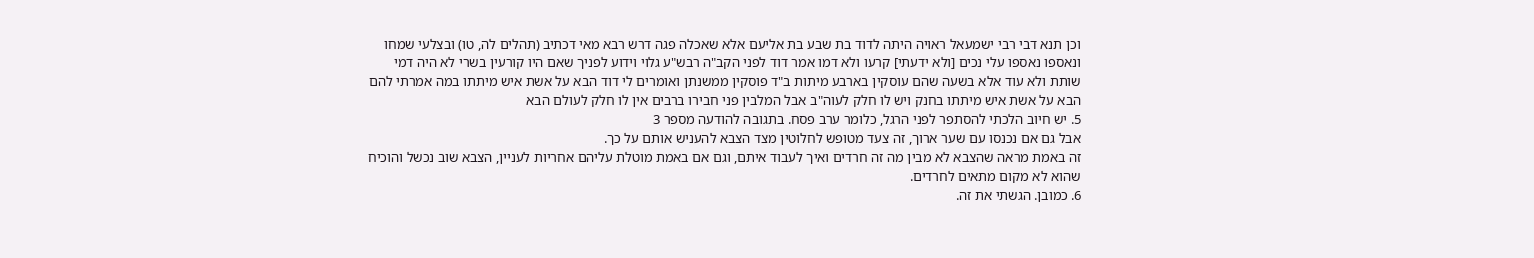וכן תנא דבי רבי ישמעאל ראויה היתה לדוד בת שבע בת אליעם אלא שאכלה פגה דרש רבא מאי דכתיב (תהלים לה, טו) ובצלעי שמחו ונאספו נאספו עלי נכים [ולא ידעתי] קרעו ולא דמו אמר דוד לפני הקב"ה רבש"ע גלוי וידוע לפניך שאם היו קורעין בשרי לא היה דמי שותת ולא עוד אלא בשעה שהם עוסקין בארבע מיתות ב"ד פוסקין ממשנתן ואומרים לי דוד הבא על אשת איש מיתתו במה אמרתי להם הבא על אשת איש מיתתו בחנק ויש לו חלק לעוה"ב אבל המלבין פני חבירו ברבים אין לו חלק לעולם הבא
5. יש חיוב הלכתי להסתפר לפני הרגל, כלומר ערב פסח. בתגובה להודעה מספר 3
אבל גם אם נכנסו עם שער ארוך, זה צעד מטופש לחלוטין מצד הצבא להעניש אותם על כך.
זה באמת מראה שהצבא לא מבין מה זה חרדים ואיך לעבוד איתם, וגם אם באמת מוטלת עליהם אחריות לעניין, הצבא שוב נכשל והוכיח שהוא לא מקום מתאים לחרדים.
6. כמובן. הגשתי את זה.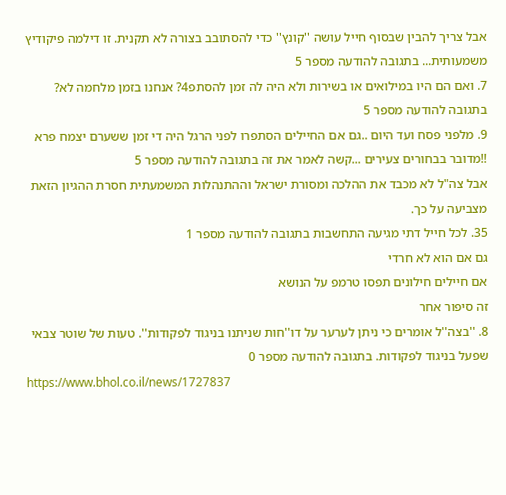אבל צריך להבין שבסוף חייל עושה ''קונץ'' כדי להסתובב בצורה לא תקנית. זו דילמה פיקודיץ משמעותית... בתגובה להודעה מספר 5
7. ואם הם היו במילואים או בשירות ולא היה לה זמן להסתפ4? אנחנו בזמן מלחמה לא? בתגובה להודעה מספר 5
9. מלפני פסח ועד היום ..גם אם החיילים הסתפרו לפני הרגל היה די זמן ששערם יצמח פרא !!מדובר בבחורים צעירים ...קשה לאמר את זה בתגובה להודעה מספר 5
אבל צה"ל לא מכבד את ההלכה ומסורת ישראל וההתנהלות המשמעתית חסרת ההגיון הזאת מצביעה על כך.
35. לכל חייל דתי מגיעה התחשבות בתגובה להודעה מספר 1
גם אם הוא לא חרדי
אם חיילים חילונים תפסו טרמפ על הנושא
זה סיפור אחר
8. ''בצה''ל אומרים כי ניתן לערער על דו''חות שניתנו בניגוד לפקודות''. טעות של שוטר צבאי שפעל בניגוד לפקודות. בתגובה להודעה מספר 0
https://www.bhol.co.il/news/1727837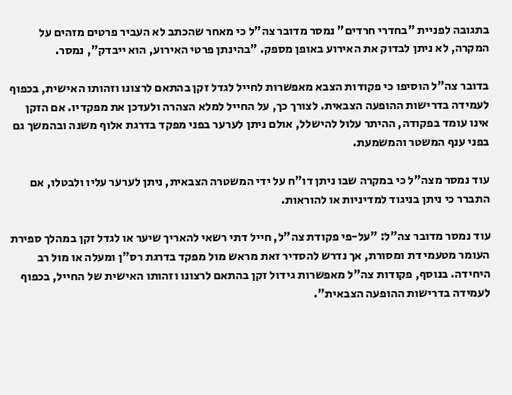בתגובה לפניית "בחדרי חרדים" נמסר מדובר צה"ל כי מאחר שהכתב לא העביר פרטים מזהים על המקרה, לא ניתן לבדוק את האירוע באופן מספק. "בהינתן פרטי האירוע, הוא ייבדק", נמסר.

בדובר צה"ל הוסיפו כי פקודות הצבא מאפשרות לחייל לגדל זקן בהתאם לרצונו וזהותו האישית, בכפוף לעמידה בדרישות ההופעה הצבאית. לצורך כך, על החייל למלא הצהרה ולעדכן את מפקדיו. אם הזקן אינו עומד בפקודה, ההיתר עלול להישלל, אולם ניתן לערער בפני מפקד בדרגת אלוף משנה ובהמשך גם בפני ענף המשטר והמשמעת.

עוד נמסר מצה"ל כי במקרה שבו ניתן דו"ח על ידי המשטרה הצבאית, ניתן לערער עליו ולבטלו, אם התברר כי ניתן בניגוד למדיניות או להוראות.

עוד נמסר מדובר צה"ל: "על-פי פקודת צה"ל, חייל דתי רשאי להאריך שיער או לגדל זקן במהלך ספירת העומר מטעמי דת ומסורת, אך נדרש להסדיר זאת מראש מול מפקד בדרגת רס"ן ומעלה או מול רב היחידה. בנוסף, פקודות צה"ל מאפשרות גידול זקן בהתאם לרצונו וזהותו האישית של החייל, בכפוף לעמידה בדרישות ההופעה הצבאית".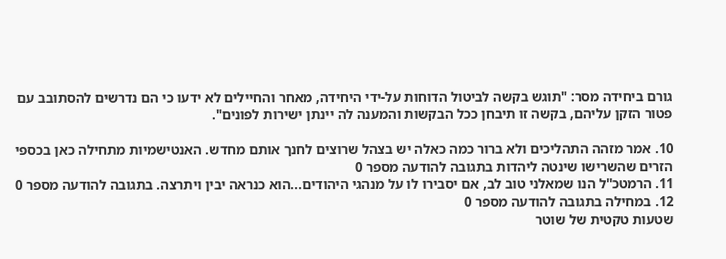גורם ביחידה מסר: "תוגש בקשה לביטול הדוחות על-ידי היחידה, מאחר והחיילים לא ידעו כי הם נדרשים להסתובב עם פטור הזקן עליהם, בקשה זו תיבחן ככל הבקשות והמענה לה יינתן ישירות לפונים".

10. אמר מזהה התהליכים ולא ברור כמה כאלה יש בצהל שרוצים לחנך אותם מחדש. האנטישמיות מתחילה כאן בכספי הזרים שהשרישו שינטה ליהדות בתגובה להודעה מספר 0
11. הרמטכ''ל הנו שמאלני טוב לב, אם יסבירו לו על מנהגי היהודים...הוא כנראה יבין ויתרצה. בתגובה להודעה מספר 0
12. במחילה בתגובה להודעה מספר 0
שטעות טקטית של שוטר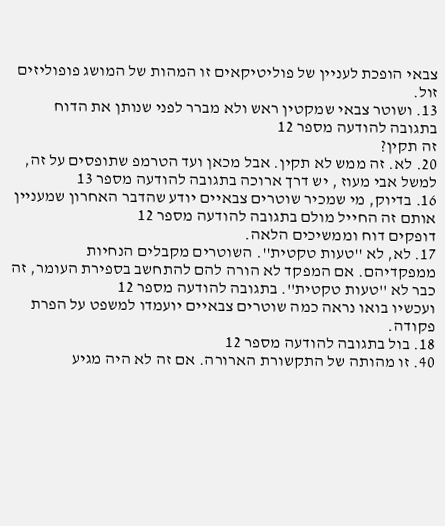צבאי הופכת לעניין של פוליטיקאים זו המהות של המושג פופוליזים זול.
13. ושוטר צבאי שמקטין ראש ולא מברר לפני שנותן את הדוח בתגובה להודעה מספר 12
זה תקין?
20. לא. זה ממש לא תקין. אבל מכאן ועד הטרמפ שתופסים על זה, למשל אבי מעוז , יש דרך ארוכה בתגובה להודעה מספר 13
16. בדיוק, מי שמכיר שוטרים צבאיים יודע שהדבר האחרון שמעניין אותם זה החייל מולם בתגובה להודעה מספר 12
דופקים דוח וממשיכים הלאה.
17. לא, לא ''טעות טקטית''. השוטרים מקבלים הנחיות ממפקדיהם. אם המפקד לא הורה להם להתחשב בספירת העומר, זה כבר לא ''טעות טקטית''. בתגובה להודעה מספר 12
ועכשיו בואו נראה כמה שוטרים צבאיים יועמדו למשפט על הפרת פקודה.
18. בול בתגובה להודעה מספר 12
40. זו מהותה של התקשורת הארורה. אם זה לא היה מגיע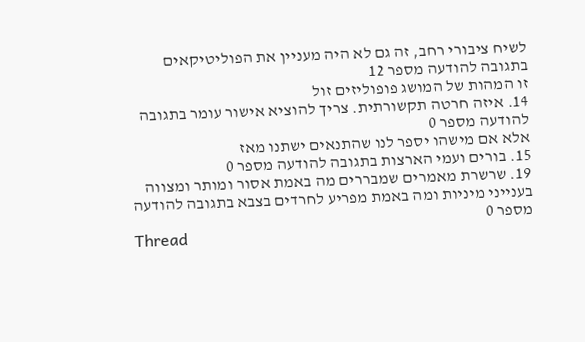לשיח ציבורי רחב, זה גם לא היה מעניין את הפוליטיקאים בתגובה להודעה מספר 12
זו המהות של המושג פופוליזים זול
14. איזה חרטה תקשורתית. צריך להוציא אישור עומר בתגובה להודעה מספר 0
אלא אם מישהו יספר לנו שהתנאים ישתנו מאז
15. בורים ועמי הארצות בתגובה להודעה מספר 0
19. שרשרת מאמרים שמבררים מה באמת אסור ומותר ומצווה בענייני מיניות ומה באמת מפריע לחרדים בצבא בתגובה להודעה מספר 0
Thread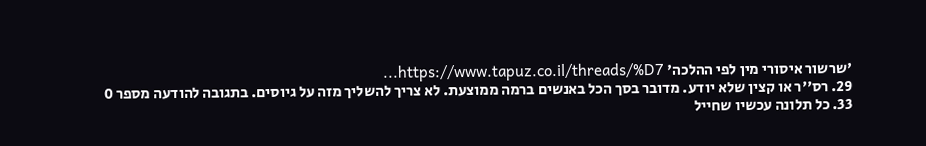'שרשור איסורי מין לפי ההלכה' https://www.tapuz.co.il/threads/%D7...
29. רס''ר או קצין שלא יודע. מדובר בסך הכל באנשים ברמה ממוצעת. לא צריך להשליך מזה על גיוסים. בתגובה להודעה מספר 0
33. כל תלונה עכשיו שחייל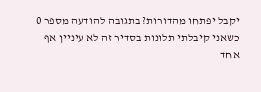יקבל יפתחו מהדורות? בתגובה להודעה מספר 0
כשאני קיבלתי תלונות בסדיר זה לא עיניין אף אחד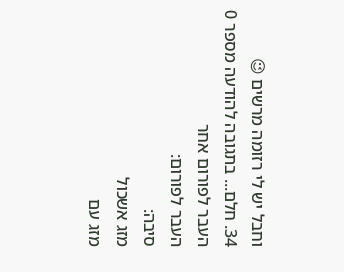וחבל יש לי רזומה מרשים 😉
34. חלם... בתגובה להודעה מספר 0
העבר לפורום אחר
העבר לפורום:
סיבה:
מזג אשכול
מזג עם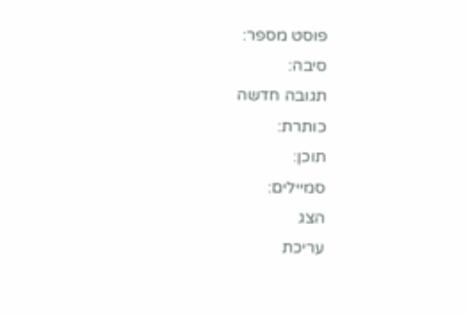פוסט מספר:
סיבה:
תגובה חדשה
כותרת:
תוכן:
סמיילים:
הצג
עריכת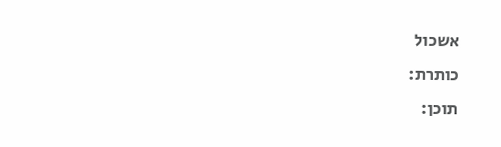אשכול
כותרת:
תוכן: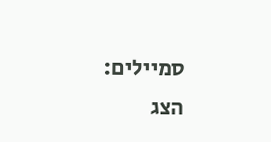סמיילים:
הצג